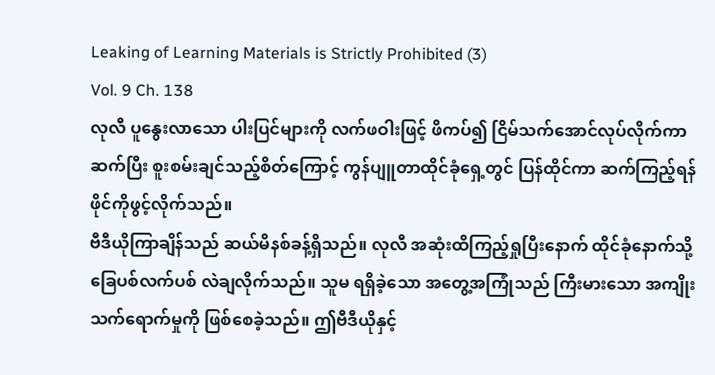Leaking of Learning Materials is Strictly Prohibited (3)
Vol. 9 Ch. 138
လုလီ ပူနွေးလာသော ပါးပြင်များကို လက်ဖဝါးဖြင့် ဖိကပ်၍ ငြိမ်သက်အောင်လုပ်လိုက်ကာ ဆက်ပြီး စူးစမ်းချင်သည့်စိတ်ကြောင့် ကွန်ပျူတာထိုင်ခုံရှေ့တွင် ပြန်ထိုင်ကာ ဆက်ကြည့်ရန် ဖိုင်ကိုဖွင့်လိုက်သည်။
ဗီဒီယိုကြာချိန်သည် ဆယ်မိနစ်ခန့်ရှိသည်။ လုလီ အဆုံးထိကြည့်ရှုပြီးနောက် ထိုင်ခုံနောက်သို့ ခြေပစ်လက်ပစ် လဲချလိုက်သည်။ သူမ ရရှိခဲ့သော အတွေ့အကြုံသည် ကြီးမားသော အကျိုးသက်ရောက်မှုကို ဖြစ်စေခဲ့သည်။ ဤဗီဒီယိုနှင့်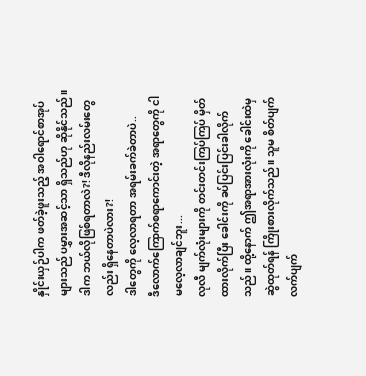နှိုင်းယှဉ်ပါက ဖတ်ခဲ့ဖူးသည့် အဝါရောင်စာအုပ်များသည် ပမွှားအဆင့်သာ ရှိသည်ဟု ဆိုနိုင်သည်။
ဒါက ဘယ်လိုဖြစ်ရတာလဲ?! ဒီလိုနည်းလမ်းတွေလည်း ရှိနေတာပဲလား?!
ဒါတွေကို လေ့လာရတာ အရမ်းခက်ခဲတာပဲ..
ဒီလောက်ကြောက်စရာကောင်းတဲ့ အရာတွေကို ငါ မလေ့လာချင်ဘူး...
လုလီ မျက်လုံးများကို တင်းတင်းကြပ်ကြပ် မှိတ်ထားလိုက်ပြီး ခေါင်းကို ခပ်ပြင်းပြင်းခါလိုက်သည်။ ထို့နောက် ဤအရာအားလုံးကို ခေါင်းထဲမှ ဆွဲထုတ်ရန် ကြိုးစားလိုက်သည်။ သူမ စိတ်ပျက်လက်ပျက်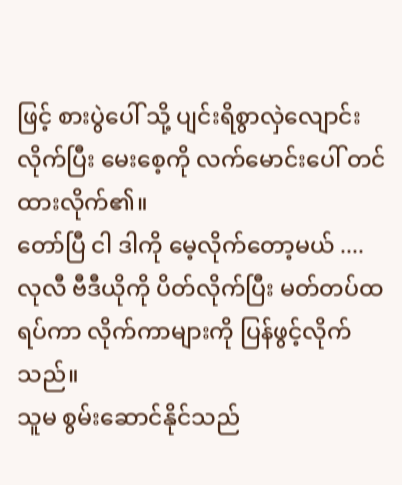ဖြင့် စားပွဲပေါ် သို့ ပျင်းရိစွာလှဲလျောင်းလိုက်ပြီး မေးစေ့ကို လက်မောင်းပေါ် တင်ထားလိုက်၏။
တော်ပြီ ငါ ဒါကို မေ့လိုက်တော့မယ် ....
လုလီ ဗီဒီယိုကို ပိတ်လိုက်ပြီး မတ်တပ်ထရပ်ကာ လိုက်ကာများကို ပြန်ဖွင့်လိုက်သည်။
သူမ စွမ်းဆောင်နိုင်သည်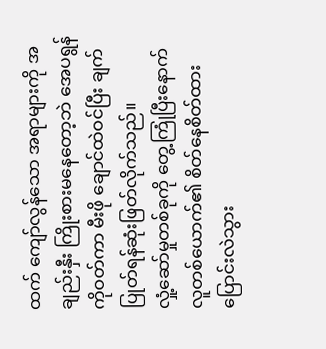ထက် ကျော်လွန်သော အရာများကို အချည်းနှီး ကြိုးစားမနေတော့ဘဲ အေပရွန်ကိုဝတ်ကာ မီးဖို ချောင်ထဲဝင်ပြီး ချက်ပြုတ်ရန်ဆုံးဖြတ်လိုက်သည်။
လှုံ့ဆော်မှုတစ်ခုကို တွေ့ကြုံပြီးနောက် လူတစ်ယောက်၏ စိတ်နေစိတ်ထား ပြောင်းလဲသွား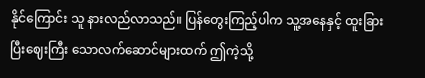နိုင်ကြောင်း သူ နားလည်လာသည်။ ပြန်တွေးကြည့်ပါက သူ့အနေနှင့် ထူးခြားပြီးဈေးကြီး သောလက်ဆောင်များထက် ဤကဲ့သို့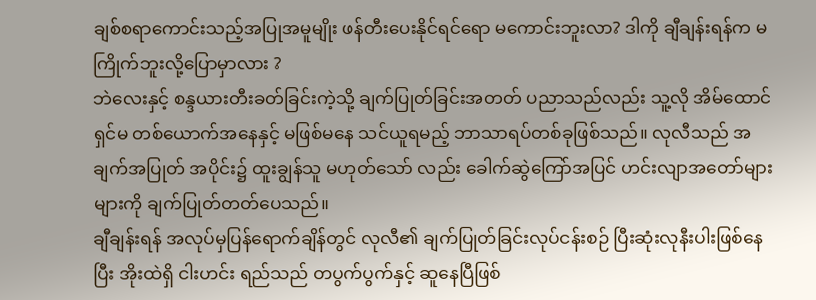ချစ်စရာကောင်းသည့်အပြုအမူမျိုး ဖန်တီးပေးနိုင်ရင်ရော မကောင်းဘူးလာ? ဒါကို ချီချန်းရန်က မကြိုက်ဘူးလို့ပြောမှာလား ?
ဘဲလေးနှင့် စန္ဒယားတီးခတ်ခြင်းကဲ့သို့ ချက်ပြုတ်ခြင်းအတတ် ပညာသည်လည်း သူ့လို အိမ်ထောင်ရှင်မ တစ်ယောက်အနေနှင့် မဖြစ်မနေ သင်ယူရမည့် ဘာသာရပ်တစ်ခုဖြစ်သည်။ လုလီသည် အချက်အပြုတ် အပိုင်း၌ ထူးချွန်သူ မဟုတ်သော် လည်း ခေါက်ဆွဲကြော်အပြင် ဟင်းလျာအတော်များများကို ချက်ပြုတ်တတ်ပေသည်။
ချီချန်းရန် အလုပ်မှပြန်ရောက်ချိန်တွင် လုလီ၏ ချက်ပြုတ်ခြင်းလုပ်ငန်းစဉ် ပြီးဆုံးလုနီးပါးဖြစ်နေပြီး အိုးထဲရှိ ငါးဟင်း ရည်သည် တပွက်ပွက်နှင့် ဆူနေပြီဖြစ်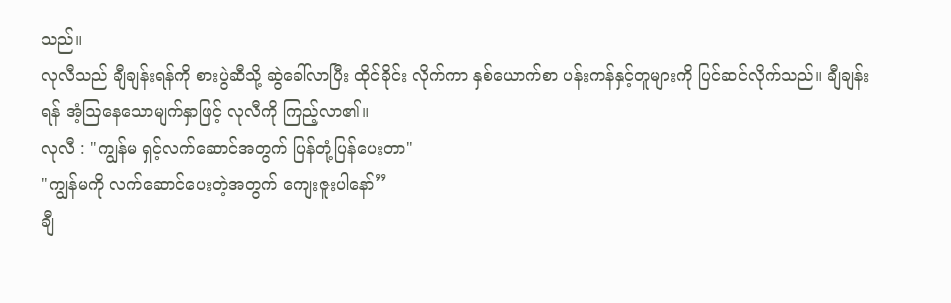သည်။
လုလီသည် ချီချန်းရန်ကို စားပွဲဆီသို့ ဆွဲခေါ်လာပြီး ထိုင်ခိုင်း လိုက်ကာ နှစ်ယောက်စာ ပန်းကန်နှင့်တူများကို ပြင်ဆင်လိုက်သည်။ ချီချန်းရန် အံ့ဩနေသောမျက်နှာဖြင့် လုလီကို ကြည့်လာ၏။
လုလီ : "ကျွန်မ ရှင့်လက်ဆောင်အတွက် ပြန်တုံ့ပြန်ပေးတာ"
"ကျွန်မကို လက်ဆောင်ပေးတဲ့အတွက် ကျေးဇူးပါနော်”
ချီ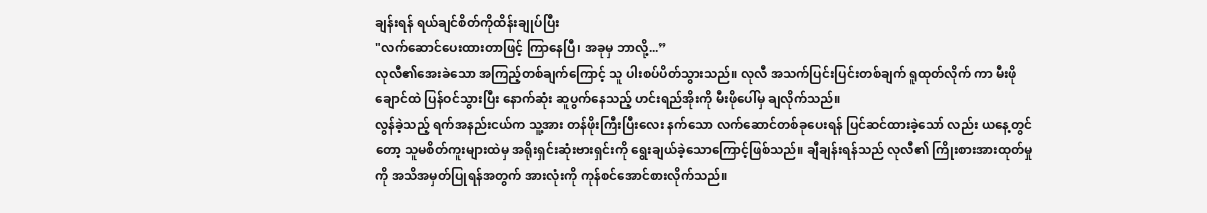ချန်းရန် ရယ်ချင်စိတ်ကိုထိန်းချုပ်ပြီး
"လက်ဆောင်ပေးထားတာဖြင့် ကြာနေပြီ၊ အခုမှ ဘာလို့...”
လုလီ၏အေးခဲသော အကြည့်တစ်ချက်ကြောင့် သူ ပါးစပ်ပိတ်သွားသည်။ လုလီ အသက်ပြင်းပြင်းတစ်ချက် ရူထုတ်လိုက် ကာ မီးဖိုချောင်ထဲ ပြန်ဝင်သွားပြီး နောက်ဆုံး ဆူပွက်နေသည့် ဟင်းရည်အိုးကို မီးဖိုပေါ်မှ ချလိုက်သည်။
လွန်ခဲ့သည့် ရက်အနည်းငယ်က သူ့အား တန်ဖိုးကြီးပြီးလေး နက်သော လက်ဆောင်တစ်ခုပေးရန် ပြင်ဆင်ထားခဲ့သော် လည်း ယနေ့တွင်တော့ သူမစိတ်ကူးများထဲမှ အရိုးရှင်းဆုံးဗားရှင်းကို ရွေးချယ်ခဲ့သောကြောင့်ဖြစ်သည်။ ချီချန်းရန်သည် လုလီ၏ ကြိုးစားအားထုတ်မှုကို အသိအမှတ်ပြုရန်အတွက် အားလုံးကို ကုန်စင်အောင်စားလိုက်သည်။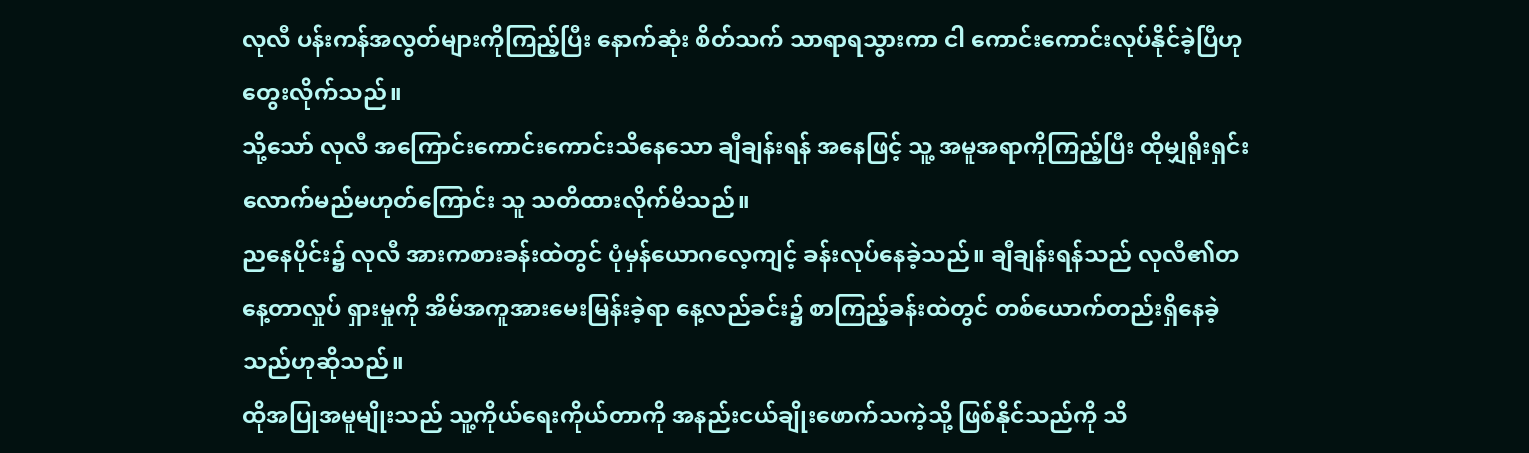လုလီ ပန်းကန်အလွတ်များကိုကြည့်ပြီး နောက်ဆုံး စိတ်သက် သာရာရသွားကာ ငါ ကောင်းကောင်းလုပ်နိုင်ခဲ့ပြီဟုတွေးလိုက်သည်။
သို့သော် လုလီ အကြောင်းကောင်းကောင်းသိနေသော ချီချန်းရန် အနေဖြင့် သူ့ အမူအရာကိုကြည့်ပြီး ထိုမျှရိုးရှင်းလောက်မည်မဟုတ်ကြောင်း သူ သတိထားလိုက်မိသည်။
ညနေပိုင်း၌ လုလီ အားကစားခန်းထဲတွင် ပုံမှန်ယောဂလေ့ကျင့် ခန်းလုပ်နေခဲ့သည်။ ချီချန်းရန်သည် လုလီ၏တနေ့တာလှုပ် ရှားမှုကို အိမ်အကူအားမေးမြန်းခဲ့ရာ နေ့လည်ခင်း၌ စာကြည့်ခန်းထဲတွင် တစ်ယောက်တည်းရှိနေခဲ့သည်ဟုဆိုသည်။
ထိုအပြုအမူမျိုးသည် သူ့ကိုယ်ရေးကိုယ်တာကို အနည်းငယ်ချိုးဖောက်သကဲ့သို့ ဖြစ်နိုင်သည်ကို သိ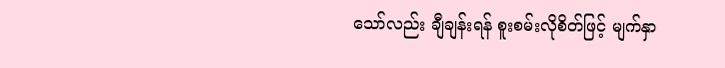သော်လည်း ချီချန်းရန် စူးစမ်းလိုစိတ်ဖြင့် မျက်နှာ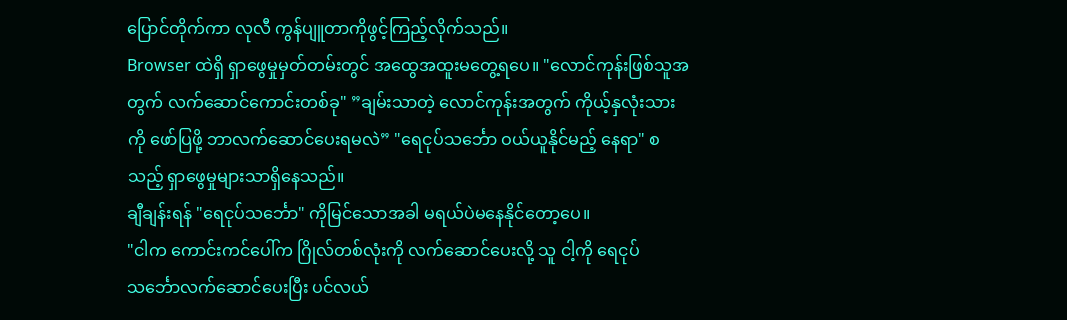ပြောင်တိုက်ကာ လုလီ ကွန်ပျူတာကိုဖွင့်ကြည့်လိုက်သည်။
Browser ထဲရှိ ရှာဖွေမှုမှတ်တမ်းတွင် အထွေအထူးမတွေ့ရပေ။ "လောင်ကုန်းဖြစ်သူအတွက် လက်ဆောင်ကောင်းတစ်ခု" ”ချမ်းသာတဲ့ လောင်ကုန်းအတွက် ကိုယ့်နှလုံးသားကို ဖော်ပြဖို့ ဘာလက်ဆောင်ပေးရမလဲ” "ရေငုပ်သင်္ဘော ဝယ်ယူနိုင်မည့် နေရာ" စသည့် ရှာဖွေမှုများသာရှိနေသည်။
ချီချန်းရန် "ရေငုပ်သင်္ဘော" ကိုမြင်သောအခါ မရယ်ပဲမနေနိုင်တော့ပေ။
"ငါက ကောင်းကင်ပေါ်က ဂြိုလ်တစ်လုံးကို လက်ဆောင်ပေးလို့ သူ ငါ့ကို ရေငုပ်သင်္ဘောလက်ဆောင်ပေးပြီး ပင်လယ်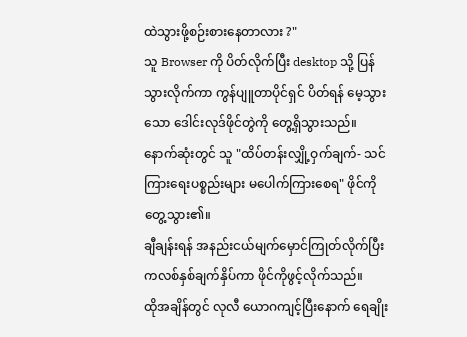ထဲသွားဖို့စဉ်းစားနေတာလား ?"
သူ Browser ကို ပိတ်လိုက်ပြီး desktop သို့ ပြန်သွားလိုက်ကာ ကွန်ပျူတာပိုင်ရှင် ပိတ်ရန် မေ့သွားသော ဒေါင်းလုဒ်ဖိုင်တွဲကို တွေ့ရှိသွားသည်။ နောက်ဆုံးတွင် သူ "ထိပ်တန်းလျှို့ဝှက်ချက်- သင်ကြားရေးပစ္စည်းများ မပေါက်ကြားစေရ" ဖိုင်ကို တွေ့သွား၏။
ချီချန်းရန် အနည်းငယ်မျက်မှောင်ကြုတ်လိုက်ပြီး ကလစ်နှစ်ချက်နှိပ်ကာ ဖိုင်ကိုဖွင့်လိုက်သည်။
ထိုအချိန်တွင် လုလီ ယောဂကျင့်ပြီးနောက် ရေချိုး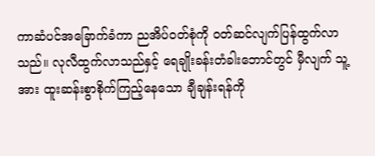ကာဆံပင်အခြောက်ခံကာ ညအိပ်ဝတ်စုံကို ဝတ်ဆင်လျက်ပြန်ထွက်လာသည်။ လုလီထွက်လာသည်နှင့် ရေချိုးခန်းတံခါးဘောင်တွင် မှီလျက် သူ့အား ထူးဆန်းစွာစိုက်ကြည့်နေသော ချီချန်းရန်ကို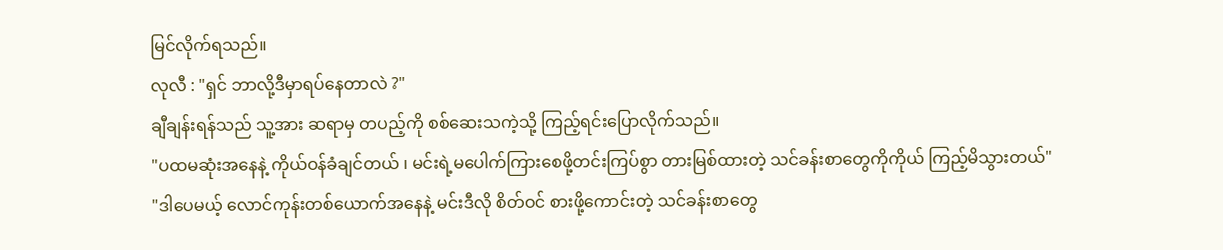မြင်လိုက်ရသည်။
လုလီ : "ရှင် ဘာလို့ဒီမှာရပ်နေတာလဲ ?"
ချီချန်းရန်သည် သူ့အား ဆရာမှ တပည့်ကို စစ်ဆေးသကဲ့သို့ ကြည့်ရင်းပြောလိုက်သည်။
"ပထမဆုံးအနေနဲ့ ကိုယ်ဝန်ခံချင်တယ် ၊ မင်းရဲ့မပေါက်ကြားစေဖို့တင်းကြပ်စွာ တားမြစ်ထားတဲ့ သင်ခန်းစာတွေကိုကိုယ် ကြည့်မိသွားတယ်"
"ဒါပေမယ့် လောင်ကုန်းတစ်ယောက်အနေနဲ့ မင်းဒီလို စိတ်ဝင် စားဖို့ကောင်းတဲ့ သင်ခန်းစာတွေ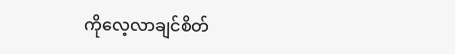ကိုလေ့လာချင်စိတ်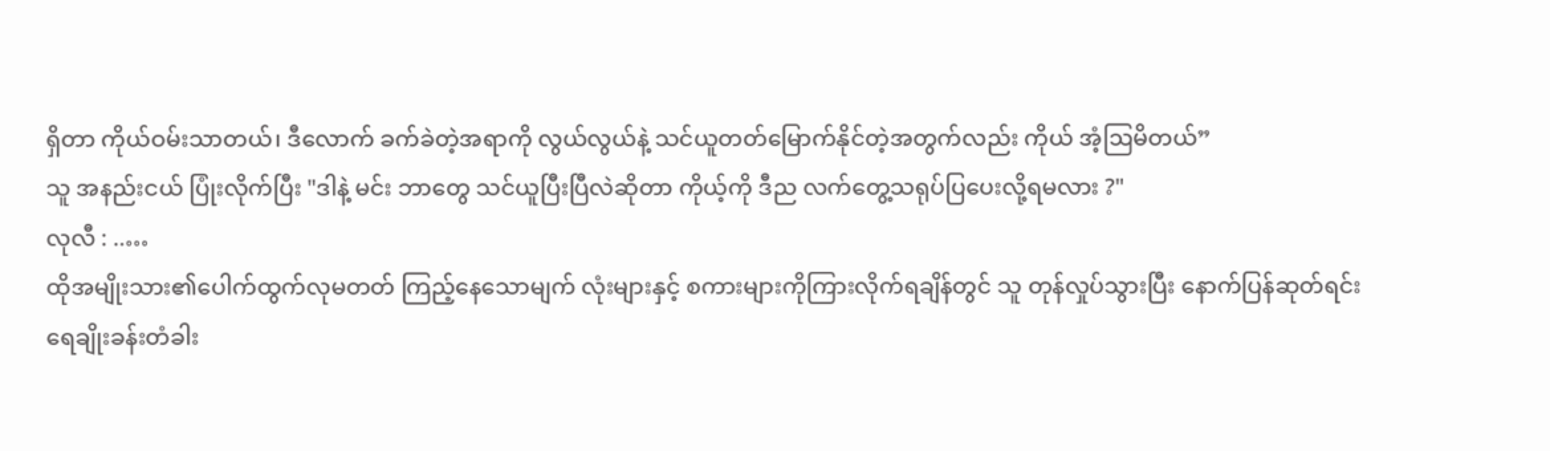ရှိတာ ကိုယ်ဝမ်းသာတယ်၊ ဒီလောက် ခက်ခဲတဲ့အရာကို လွယ်လွယ်နဲ့ သင်ယူတတ်မြောက်နိုင်တဲ့အတွက်လည်း ကိုယ် အံ့ဩမိတယ်”
သူ အနည်းငယ် ပြုံးလိုက်ပြီး "ဒါနဲ့ မင်း ဘာတွေ သင်ယူပြီးပြီလဲဆိုတာ ကိုယ့်ကို ဒီည လက်တွေ့သရုပ်ပြပေးလို့ရမလား ?"
လုလီ : ..…
ထိုအမျိုးသား၏ပေါက်ထွက်လုမတတ် ကြည့်နေသောမျက် လုံးများနှင့် စကားများကိုကြားလိုက်ရချိန်တွင် သူ တုန်လှုပ်သွားပြီး နောက်ပြန်ဆုတ်ရင်း ရေချိုးခန်းတံခါး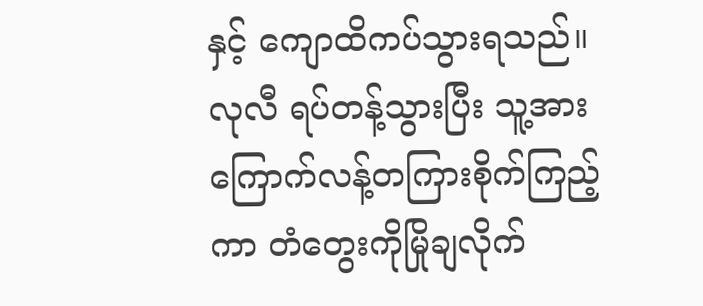နှင့် ကျောထိကပ်သွားရသည်။
လုလီ ရပ်တန့်သွားပြီး သူ့အားကြောက်လန့်တကြားစိုက်ကြည့်ကာ တံတွေးကိုမြိုချလိုက်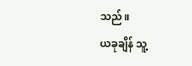သည်။
ယခုချိန် သူ့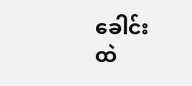ခေါင်းထဲ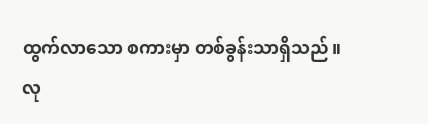ထွက်လာသော စကားမှာ တစ်ခွန်းသာရှိသည်။
လု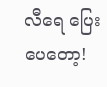လီရေ ပြေးပေတော့!